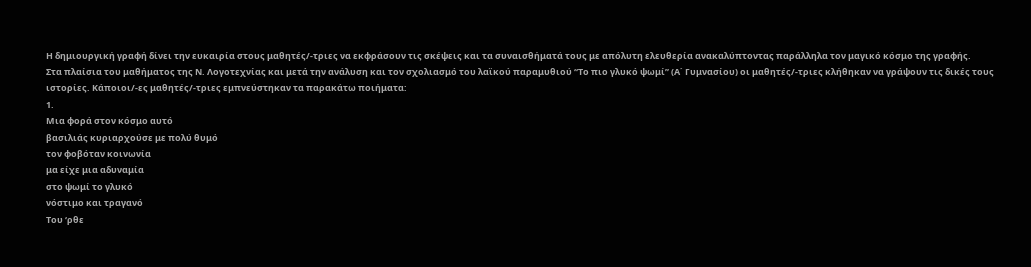Η δημιουργική γραφή δίνει την ευκαιρία στους μαθητές/-τριες να εκφράσουν τις σκέψεις και τα συναισθήματά τους με απόλυτη ελευθερία ανακαλύπτοντας παράλληλα τον μαγικό κόσμο της γραφής.
Στα πλαίσια του μαθήματος της Ν. Λογοτεχνίας και μετά την ανάλυση και τον σχολιασμό του λαϊκού παραμυθιού “Το πιο γλυκό ψωμί” (Α΄ Γυμνασίου) οι μαθητές/-τριες κλήθηκαν να γράψουν τις δικές τους ιστορίες. Κάποιοι/-ες μαθητές/-τριες εμπνεύστηκαν τα παρακάτω ποιήματα:
1.
Μια φορά στον κόσμο αυτό
βασιλιάς κυριαρχούσε με πολύ θυμό
τον φοβόταν κοινωνία
μα είχε μια αδυναμία
στο ψωμί το γλυκό
νόστιμο και τραγανό
Του ‘ρθε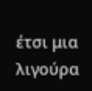έτσι μια λιγούρα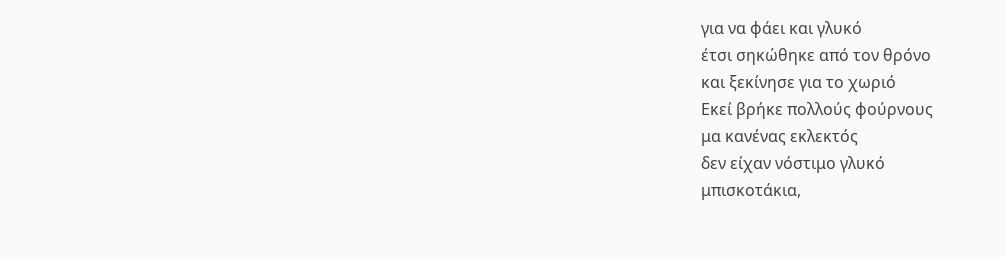για να φάει και γλυκό
έτσι σηκώθηκε από τον θρόνο
και ξεκίνησε για το χωριό
Εκεί βρήκε πολλούς φούρνους
μα κανένας εκλεκτός
δεν είχαν νόστιμο γλυκό
μπισκοτάκια,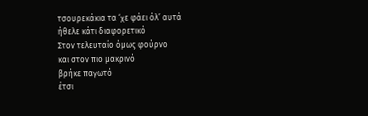τσουρεκάκια τα ‘χε φάει όλ’ αυτά
ήθελε κάτι διαφορετικό
Στον τελευταίο όμως φούρνο
και στον πιο μακρινό
βρήκε παγωτό
έτσι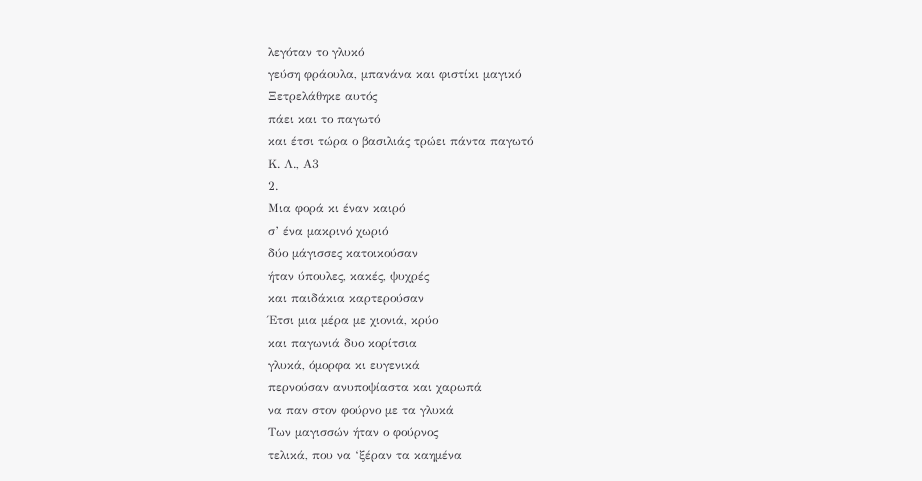λεγόταν το γλυκό
γεύση φράουλα, μπανάνα και φιστίκι μαγικό
Ξετρελάθηκε αυτός
πάει και το παγωτό
και έτσι τώρα ο βασιλιάς τρώει πάντα παγωτό
Κ. Λ., Α3
2.
Μια φορά κι έναν καιρό
σ’ ένα μακρινό χωριό
δύο μάγισσες κατοικούσαν
ήταν ύπουλες, κακές, ψυχρές
και παιδάκια καρτερούσαν
Έτσι μια μέρα με χιονιά, κρύο
και παγωνιά δυο κορίτσια
γλυκά, όμορφα κι ευγενικά
περνούσαν ανυποψίαστα και χαρωπά
να παν στον φούρνο με τα γλυκά
Των μαγισσών ήταν ο φούρνος
τελικά, που να ‘ξέραν τα καημένα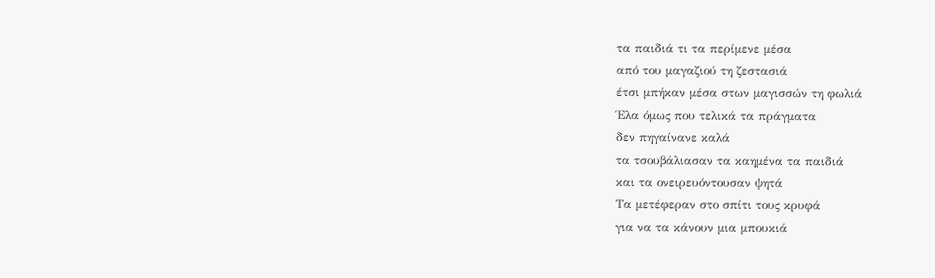τα παιδιά τι τα περίμενε μέσα
από του μαγαζιού τη ζεστασιά
έτσι μπήκαν μέσα στων μαγισσών τη φωλιά
Έλα όμως που τελικά τα πράγματα
δεν πηγαίνανε καλά
τα τσουβάλιασαν τα καημένα τα παιδιά
και τα ονειρευόντουσαν ψητά
Τα μετέφεραν στο σπίτι τους κρυφά
για να τα κάνουν μια μπουκιά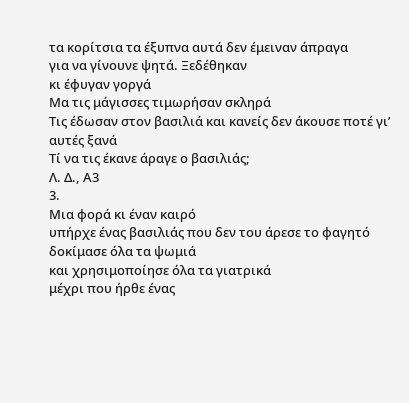τα κορίτσια τα έξυπνα αυτά δεν έμειναν άπραγα
για να γίνουνε ψητά. Ξεδέθηκαν
κι έφυγαν γοργά
Μα τις μάγισσες τιμωρήσαν σκληρά
Τις έδωσαν στον βασιλιά και κανείς δεν άκουσε ποτέ γι’ αυτές ξανά
Τί να τις έκανε άραγε ο βασιλιάς;
Λ. Δ., Α3
3.
Μια φορά κι έναν καιρό
υπήρχε ένας βασιλιάς που δεν του άρεσε το φαγητό
δοκίμασε όλα τα ψωμιά
και χρησιμοποίησε όλα τα γιατρικά
μέχρι που ήρθε ένας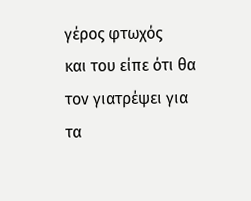γέρος φτωχός
και του είπε ότι θα τον γιατρέψει για τα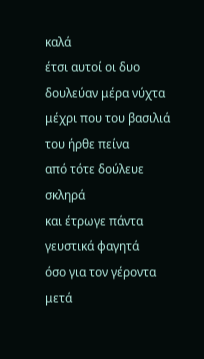καλά
έτσι αυτοί οι δυο δουλεύαν μέρα νύχτα
μέχρι που του βασιλιά του ήρθε πείνα
από τότε δούλευε σκληρά
και έτρωγε πάντα γευστικά φαγητά
όσο για τον γέροντα μετά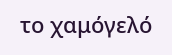το χαμόγελό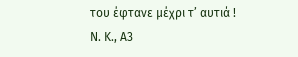του έφτανε μέχρι τ’ αυτιά !
Ν. Κ., Α3